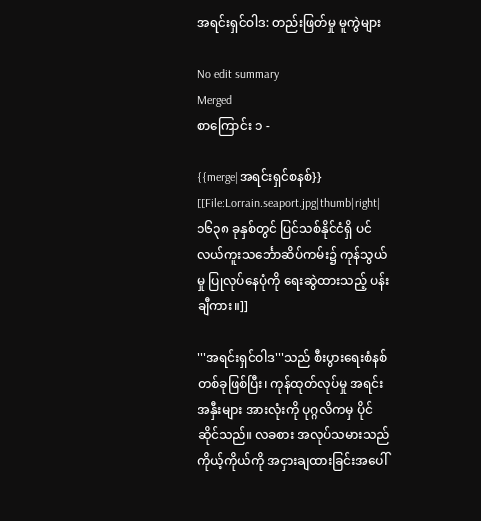အရင်းရှင်ဝါဒ: တည်းဖြတ်မှု မူကွဲများ

No edit summary
Merged
စာကြောင်း ၁ -

{{merge|အရင်းရှင်စနစ်}}
[[File:Lorrain.seaport.jpg|thumb|right|၁၆၃၈ ခုနှစ်တွင် ပြင်သစ်နိုင်ငံရှိ ပင်လယ်ကူးသင်္ဘောဆိပ်ကမ်း၌ ကုန်သွယ်မှု ပြုလုပ်နေပုံကို ရေးဆွဲထားသည့် ပန်းချီကား။]]

'''အရင်းရှင်ဝါဒ'''သည် စီးပွားရေးစံနစ် တစ်ခုဖြစ်ပြီး၊ ကုန်ထုတ်လုပ်မှု အရင်းအနှီးများ အားလုံးကို ပုဂ္ဂလိကမှ ပိုင်ဆိုင်သည်။ လခစား အလုပ်သမားသည် ကိုယ့်ကိုယ်ကို အငှားချထားခြင်းအပေါ်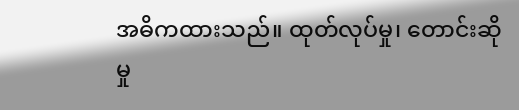အဓိကထားသည်။ ထုတ်လုပ်မှု၊ တောင်းဆိုမှု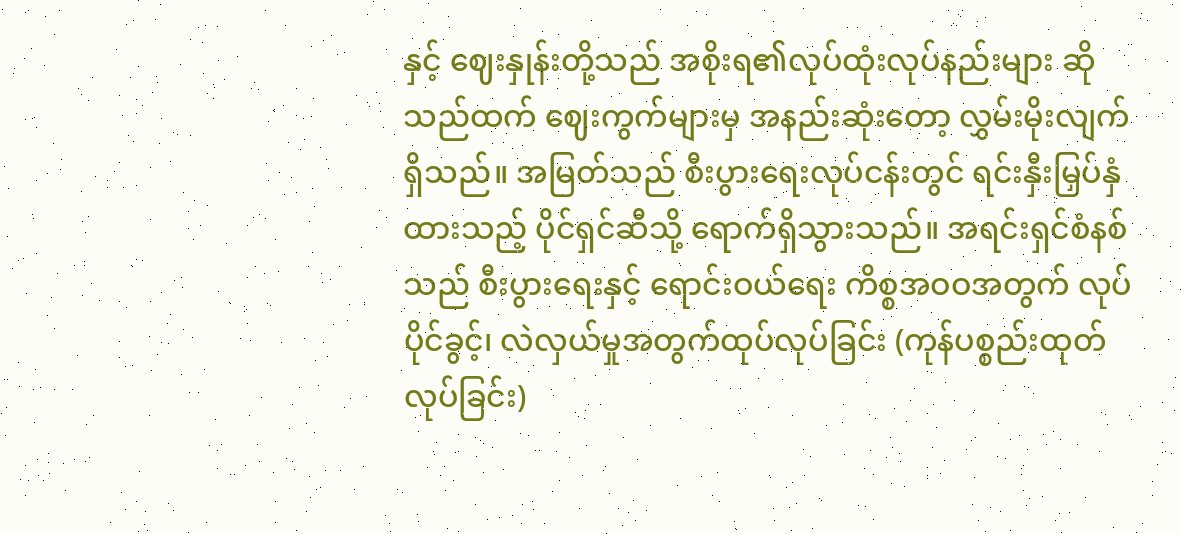နှင့် ဈေးနှုန်းတို့သည် အစိုးရ၏လုပ်ထုံးလုပ်နည်းများ ဆိုသည်ထက် ဈေးကွက်များမှ အနည်းဆုံးတော့ လွှမ်းမိုးလျက်ရှိသည်။ အမြတ်သည် စီးပွားရေးလုပ်ငန်းတွင် ရင်းနှီးမြှပ်နှံထားသည့် ပိုင်ရှင်ဆီသို့ ရောက်ရှိသွားသည်။ အရင်းရှင်စံနစ်သည် စီးပွားရေးနှင့် ရောင်းဝယ်ရေး ကိစ္စအဝဝအတွက် လုပ်ပိုင်ခွင့်၊ လဲလှယ်မှုအတွက်ထုပ်လုပ်ခြင်း (ကုန်ပစ္စည်းထုတ်လုပ်ခြင်း)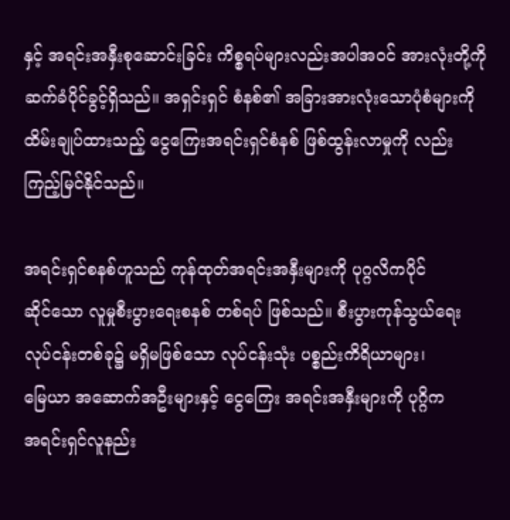နှင့် အရင်းအနှီးစုဆောင်းခြင်း ကိစ္စရပ်များလည်းအပါအဝင် အားလုံးတို့ကို ဆက်ခံပိုင်ခွင့်ရှိသည်။ အရှင်းရှင် စံနစ်၏ အခြားအားလုံးသောပုံစံများကို ထိမ်းချုပ်ထားသည့် ငွေကြေးအရင်းရှင်စံနစ် ဖြစ်ထွန်းလာမှုကို လည်း ကြည့်မြင်နိုင်သည်။

အရင်းရှင်စနစ်ဟူသည် ကုန်ထုတ်အရင်းအနှီးများကို ပုဂ္ဂလိကပိုင်
ဆိုင်သော လူမှုစီးပွားရေးစနစ် တစ်ရပ် ဖြစ်သည်။ စီးပွားကုန်သွယ်ရေး
လုပ်ငန်းတစ်ခု၌ မရှိမဖြစ်သော လုပ်ငန်းသုံး ပစ္စည်းကိရိယာများ၊
မြေယာ အဆောက်အဦးများနှင့် ငွေကြေး အရင်းအနှီးများကို ပုဂ္ဂိက
အရင်းရှင်လူနည်း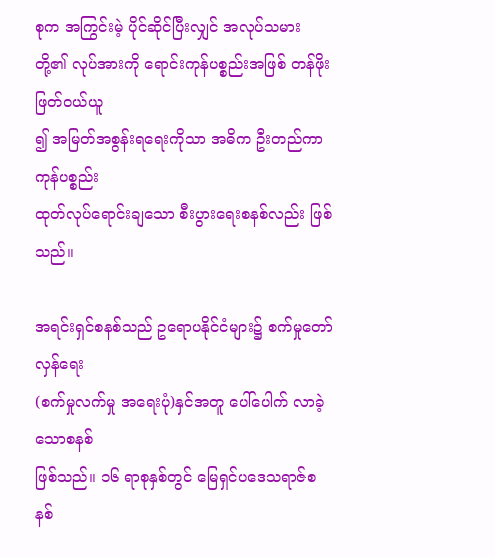စုက အကြွင်းမဲ့ ပိုင်ဆိုင်ပြီးလျှင် အလုပ်သမား
တို့၏ လုပ်အားကို ရောင်းကုန်ပစ္စည်းအဖြစ် တန်ဖိုးဖြတ်ဝယ်ယူ
၍ အမြတ်အစွန်းရရေးကိုသာ အဓိက ဦးတည်ကာ ကုန်ပစ္စည်း
ထုတ်လုပ်ရောင်းချသော စီးပွားရေးစနစ်လည်း ဖြစ်သည်။

အရင်းရှင်စနစ်သည် ဥရောပနိုင်ငံများ၌ စက်မှုတော်လှန်ရေး
(စက်မှုလက်မှု အရေးပုံ)နှင်အတူ ပေါ်ပေါက် လာခဲ့သောစနစ်
ဖြစ်သည်။ ၁၆ ရာစုနှစ်တွင် မြေရှင်ပဒေသရာဇ်စနစ်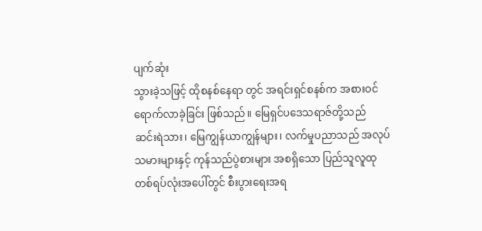ပျက်ဆုံး
သွားခဲ့သဖြင့် ထိုစနစ်နေရာ တွင် အရင်းရှင်စနစ်က အစားဝင်
ရောက်လာခဲ့ခြင်း ဖြစ်သည်။ မြေရှင်ပဒေသရာဇ်တို့သည်
ဆင်းရဲသား၊ မြေကျွန်ယာကျွန်များ၊ လက်မှုပညာသည် အလုပ်
သမားများနှင့် ကုန်သည်ပွဲစားများ အစရှိသော ပြည်သူလူထု
တစ်ရပ်လုံးအပေါ်တွင် စီးပွားရေးအရ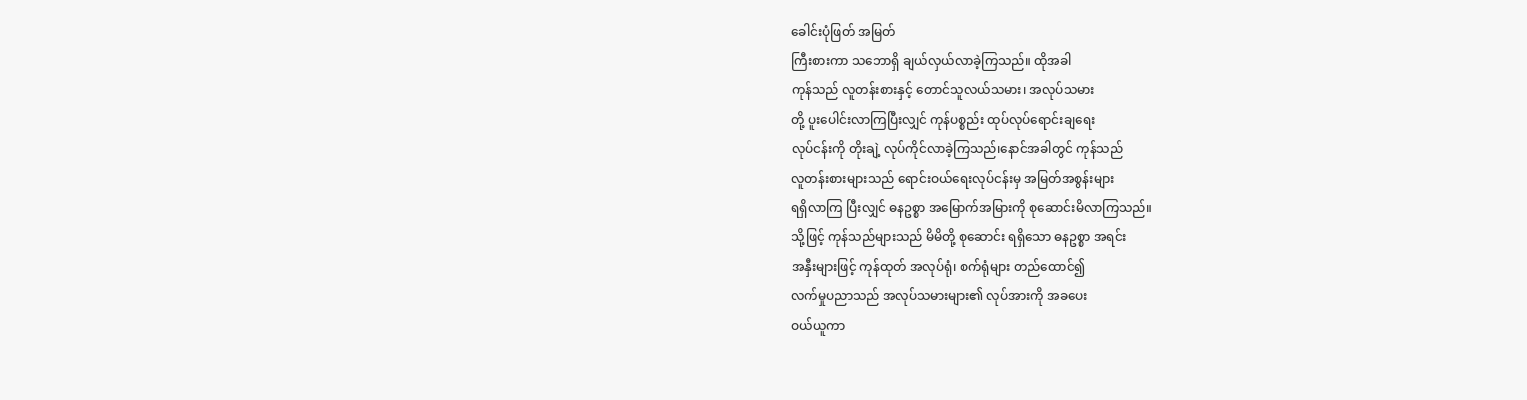ခေါင်းပုံဖြတ် အမြတ်
ကြီးစားကာ သဘောရှိ ချယ်လှယ်လာခဲ့ကြသည်။ ထိုအခါ
ကုန်သည် လူတန်းစားနှင့် တောင်သူလယ်သမား၊ အလုပ်သမား
တို့ ပူးပေါင်းလာကြပြီးလျှင် ကုန်ပစ္စည်း ထုပ်လုပ်ရောင်းချရေး
လုပ်ငန်းကို တိုးချဲ့ လုပ်ကိုင်လာခဲ့ကြသည်၊နောင်အခါတွင် ကုန်သည်
လူတန်းစားများသည် ရောင်းဝယ်ရေးလုပ်ငန်းမှ အမြတ်အစွန်းများ
ရရှိလာကြ ပြီးလျှင် ဓနဥစ္စာ အမြောက်အမြားကို စုဆောင်းမိလာကြသည်။
သို့ဖြင့် ကုန်သည်များသည် မိမိတို့ စုဆောင်း ရရှိသော ဓနဥစ္စာ အရင်း
အနှီးများဖြင့် ကုန်ထုတ် အလုပ်ရုံ၊ စက်ရုံများ တည်ထောင်၍
လက်မှုပညာသည် အလုပ်သမားများ၏ လုပ်အားကို အခပေး
ဝယ်ယူကာ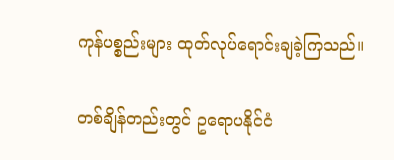ကုန်ပစ္စည်းများ ထုတ်လုပ်ရောင်းချခဲ့ကြသည်။

တစ်ချိန်တည်းတွင် ဥရောပနိုင်ငံ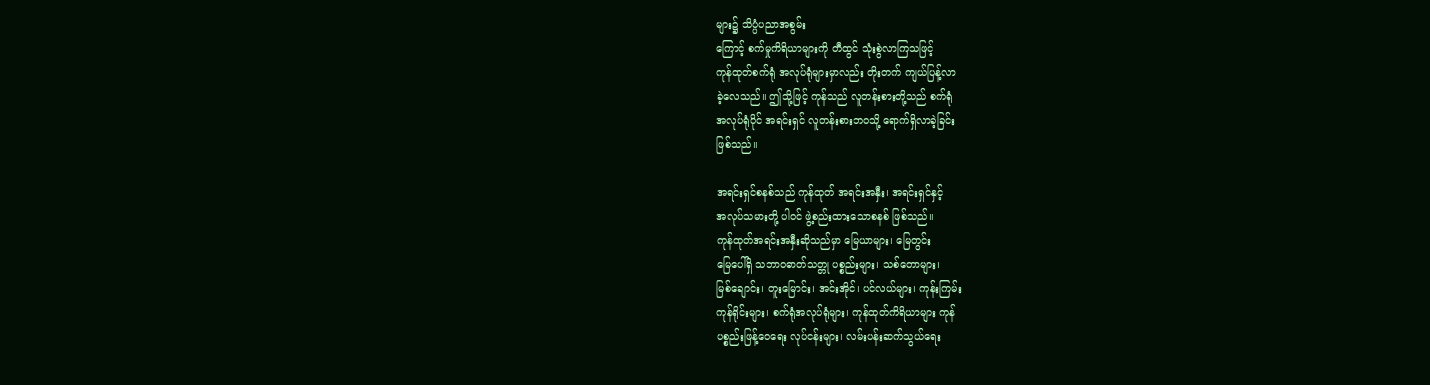များ၌ သိပ္ပံပညာအစွမ်း
ကြောင့် စက်မှုကိရိယာများကို တီထွင် သုံးစွဲလာကြသဖြင့်
ကုန်ထုတ်စက်ရုံ အလုပ်ရုံများမှာလည်း တိုးတက် ကျယ်ပြန့်လာ
ခဲ့လေသည်။ ဤသို့ဖြင့် ကုန်သည် လူတန်းစားတို့သည် စက်ရုံ
အလုပ်ရုံပိုင် အရင်းရှင် လူတန်းစားဘဝသို့ ရောက်ရှိလာခဲ့ခြင်း
ဖြစ်သည်။

အရင်းရှင်စနစ်သည် ကုန်ထုတ် အရင်းအနှီး၊ အရင်းရှင်နှင့်
အလုပ်သမားတို့ ပါဝင် ဖွဲ့စည်းထားသောစနစ် ဖြစ်သည်။
ကုန်ထုတ်အရင်းအနှီးဆိုသည်မှာ မြေယာများ၊ မြေတွင်း
မြေပေါ်ရှိ သဘာဝဓာတ်သတ္တု ပစ္စည်းများ၊ သစ်တောများ၊
မြစ်ချောင်း၊ တူးမြောင်း၊ အင်းအိုင်၊ ပင်လယ်များ၊ ကုန်းကြမ်း
ကုန်ရိုင်းများ၊ စက်ရုံအလုပ်ရုံများ၊ ကုန်ထုတ်ကိရိယာများ ကုန်
ပစ္စည်းဖြန့်ဝေရေး လုပ်ငန်းများ၊ လမ်းပန်းဆက်သွယ်ရေး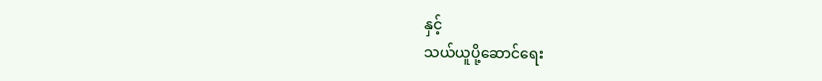နှင့်
သယ်ယူပို့ဆောင်ရေး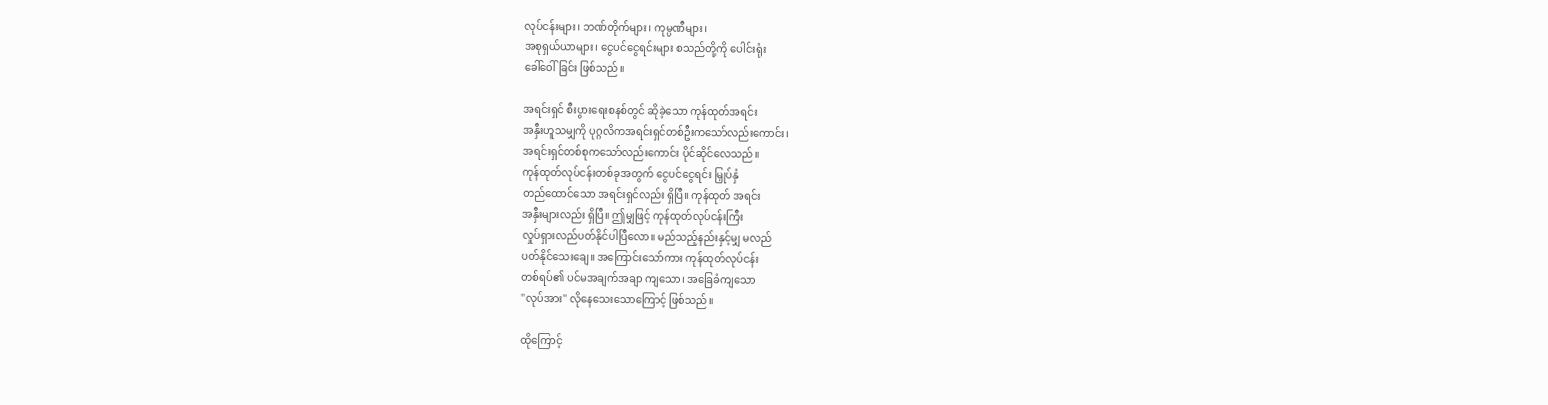လုပ်ငန်းများ၊ ဘဏ်တိုက်များ၊ ကုမ္ပဏီများ၊
အစုရှယ်ယာများ၊ ငွေပင်ငွေရင်းများ စသည်တို့ကို ပေါင်းရုံး
ခေါ်ဝေါ်ခြင်း ဖြစ်သည်။

အရင်းရှင် စီးပွားရေးစနစ်တွင် ဆိုခဲ့သော ကုန်ထုတ်အရင်း
အနှီးဟူသမျှကို ပုဂ္ဂလိကအရင်းရှင်တစ်ဦးကသော်လည်းကောင်း၊
အရင်းရှင်တစ်စုကသော်လည်းကောင်း ပိုင်ဆိုင်လေသည်။
ကုန်ထုတ်လုပ်ငန်းတစ်ခုအတွက် ငွေပင်ငွေရင်း မြှုပ်နှံ
တည်ထောင်သော အရင်းရှင်လည်း ရှိပြီ။ ကုန်ထုတ် အရင်း
အနှီးများလည်း ရှိပြီ။ ဤမျှဖြင့် ကုန်ထုတ်လုပ်ငန်းကြီး
လှုပ်ရှားလည်ပတ်နိုင်ပါပြီလော။ မည်သည့်နည်းနှင့်မျှ မလည်
ပတ်နိုင်သေးချေ။ အကြောင်းသော်ကား ကုန်ထုတ်လုပ်ငန်း
တစ်ရပ်၏ ပင်မအချက်အချာ ကျသော၊ အခြေခံကျသော
''လုပ်အား'' လိုနေသေးသောကြောင့် ဖြစ်သည်။

ထိုကြောင့်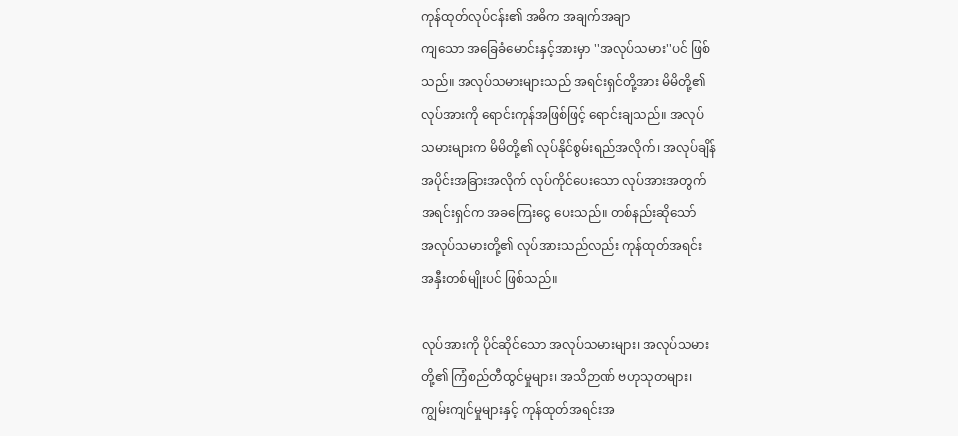ကုန်ထုတ်လုပ်ငန်း၏ အဓိက အချက်အချာ
ကျသော အခြေခံမောင်းနှင့်အားမှာ ''အလုပ်သမား''ပင် ဖြစ်
သည်။ အလုပ်သမားများသည် အရင်းရှင်တို့အား မိမိတို့၏
လုပ်အားကို ရောင်းကုန်အဖြစ်ဖြင့် ရောင်းချသည်။ အလုပ်
သမားများက မိမိတို့၏ လုပ်နိုင်စွမ်းရည်အလိုက်၊ အလုပ်ချိန်
အပိုင်းအခြားအလိုက် လုပ်ကိုင်ပေးသော လုပ်အားအတွက်
အရင်းရှင်က အခကြေးငွေ ပေးသည်။ တစ်နည်းဆိုသော်
အလုပ်သမားတို့၏ လုပ်အားသည်လည်း ကုန်ထုတ်အရင်း
အနှီးတစ်မျိုးပင် ဖြစ်သည်။

လုပ်အားကို ပိုင်ဆိုင်သော အလုပ်သမားများ၊ အလုပ်သမား
တို့၏ ကြံစည်တီထွင်မှုများ၊ အသိဉာဏ် ဗဟုသုတများ၊
ကျွမ်းကျင်မှုများနှင့် ကုန်ထုတ်အရင်းအ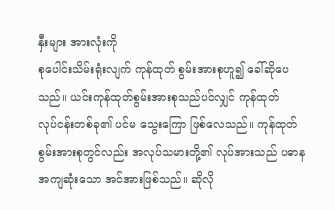နှီးများ အားလုံးကို
စုပေါင်းသိမ်းရုံးလျက် ကုန်ထုတ် စွမ်းအားစုဟူ၍ ခေါ်ဆိုပေ
သည်။ ယင်းကုန်ထုတ်စွမ်းအားစုသည်ပင်လျှင် ကုန်ထုတ်
လုပ်ငန်းတစ်ခု၏ ပင်မ သွေးကြော ဖြစ်လေသည်။ ကုန်ထုတ်
စွမ်းအားစုတွင်လည်း အလုပ်သမားတို့၏ လုပ်အားသည် ပဓာန
အကျဆုံးသော အင်အားဖြစ်သည်။ ဆိုလို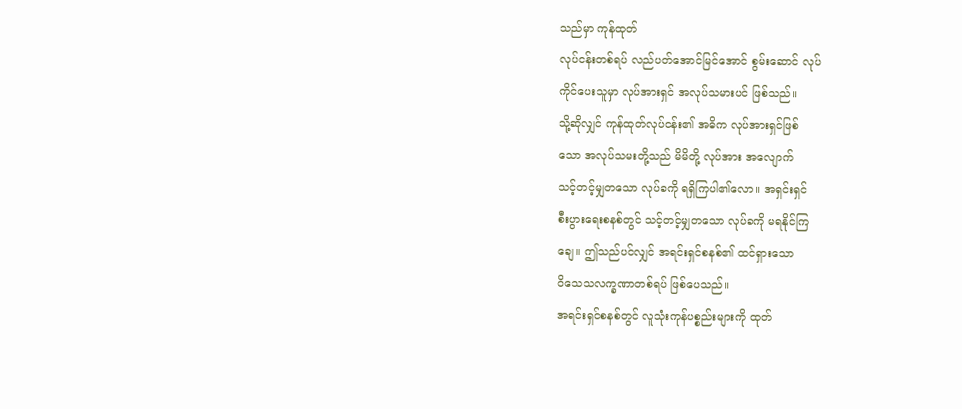သည်မှာ ကုန်ထုတ်
လုပ်ငန်းတစ်ရပ် လည်ပတ်အောင်မြင်အောင် စွမ်းဆောင် လုပ်
ကိုင်ပေးသူမှာ လုပ်အားရှင် အလုပ်သမားပင် ဖြစ်သည်။
သို့ဆိုလျှင် ကုန်ထုတ်လုပ်ငန်း၏ အဓိက လုပ်အားရှင်ဖြစ်
သော အလုပ်သမးတို့သည် မိမိတို့ လုပ်အား အလျောက်
သင့်တင့်မျှတသော လုပ်ခကို ရရှိကြပါ၏လော။ အရှင်းရှင်
စီးပွားရေးစနစ်တွင် သင့်တင့်မျှတသော လုပ်ခကို မရနိုင်ကြ
ချေ။ ဤသည်ပင်လျှင် အရင်းရှင်စနစ်၏ ထင်ရှားသော
ဝိသေသလက္ခဏာတစ်ရပ် ဖြစ်ပေသည်။
အရင်းရှင်စနစ်တွင် လူသုံးကုန်ပစ္စည်းများကို ထုတ်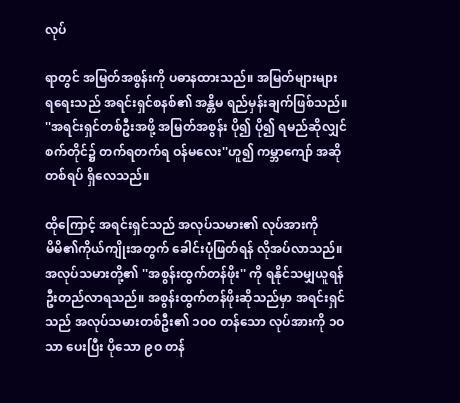လုပ်

ရာတွင် အမြတ်အစွန်းကို ပဓာနထားသည်။ အမြတ်များများ
ရရေးသည် အရင်းရှင်စနစ်၏ အန္တိမ ရည်မှန်းချက်ဖြစ်သည်။
''အရင်းရှင်တစ်ဦးအဖို့ အမြတ်အစွန်း ပို၍ ပို၍ ရမည်ဆိုလျှင်
စက်တိုင်၌ တက်ရတက်ရ ဝန်မလေး''ဟူ၍ ကမ္ဘာကျော် အဆို
တစ်ရပ် ရှိလေသည်။

ထိုကြောင့် အရင်းရှင်သည် အလုပ်သမား၏ လုပ်အားကို
မိမိ၏ကိုယ်ကျိုးအတွက် ခေါင်းပုံဖြတ်ရန် လိုအပ်လာသည်။
အလုပ်သမားတို့၏ ''အစွန်းထွက်တန်ဖိုး'' ကို ရနိုင်သမျှယူရန်
ဦးတည်လာရသည်။ အစွန်းထွက်တန်ဖိုးဆိုသည်မှာ အရင်းရှင်
သည် အလုပ်သမားတစ်ဦး၏ ၁ဝဝ တန်သော လုပ်အားကို ၁ဝ
သာ ပေးပြီး ပိုသော ၉ဝ တန်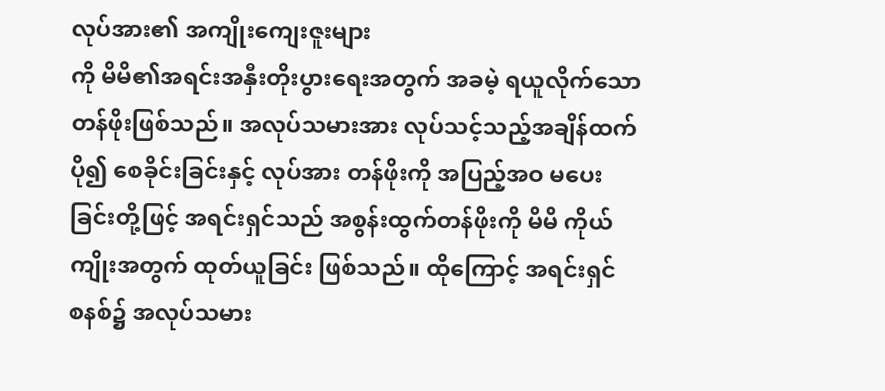လုပ်အား၏ အကျိုးကျေးဇူးများ
ကို မိမိ၏အရင်းအနှီးတိုးပွားရေးအတွက် အခမဲ့ ရယူလိုက်သော
တန်ဖိုးဖြစ်သည်။ အလုပ်သမားအား လုပ်သင့်သည့်အချိန်ထက်
ပို၍ စေခိုင်းခြင်းနှင့် လုပ်အား တန်ဖိုးကို အပြည့်အဝ မပေး
ခြင်းတို့ဖြင့် အရင်းရှင်သည် အစွန်းထွက်တန်ဖိုးကို မိမိ ကိုယ်
ကျိုးအတွက် ထုတ်ယူခြင်း ဖြစ်သည်။ ထိုကြောင့် အရင်းရှင်
စနစ်၌ အလုပ်သမား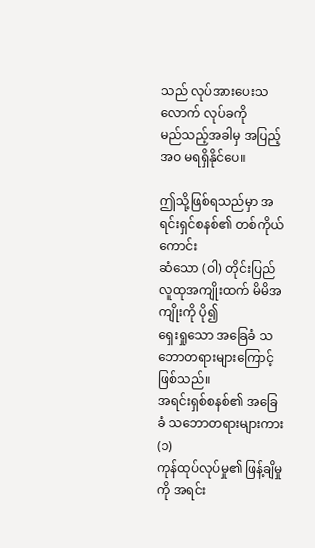သည် လုပ်အားပေးသလောက် လုပ်ခကို
မည်သည့်အခါမှ အပြည့်အဝ မရရှိနိုင်ပေ။

ဤသို့ဖြစ်ရသည်မှာ အရင်းရှင်စနစ်၏ တစ်ကိုယ်ကောင်း
ဆံသော (ဝါ) တိုင်းပြည်လူထုအကျိုးထက် မိမိအကျိုးကို ပို၍
ရှေးရှုသော အခြေခံ သဘောတရားများကြောင့် ဖြစ်သည်။
အရင်းရှစ်စနစ်၏ အခြေခံ သဘောတရားများကား (၁)
ကုန်ထုပ်လုပ်မှု၏ ဖြန့်ချိမှုကို အရင်း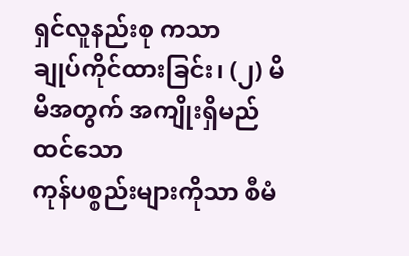ရှင်လူနည်းစု ကသာ
ချုပ်ကိုင်ထားခြင်း၊ (၂) မိမိအတွက် အကျိုးရှိမည်ထင်သော
ကုန်ပစ္စည်းများကိုသာ စီမံ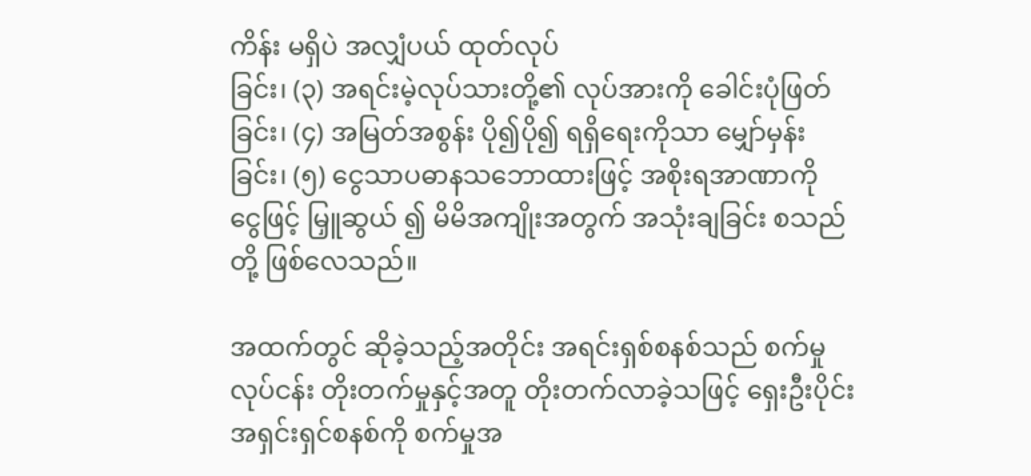ကိန်း မရှိပဲ အလျှံပယ် ထုတ်လုပ်
ခြင်း၊ (၃) အရင်းမဲ့လုပ်သားတို့၏ လုပ်အားကို ခေါင်းပုံဖြတ်
ခြင်း၊ (၄) အမြတ်အစွန်း ပို၍ပို၍ ရရှိရေးကိုသာ မျှော်မှန်း
ခြင်း၊ (၅) ငွေသာပဓာနသဘောထားဖြင့် အစိုးရအာဏာကို
ငွေဖြင့် မြှူဆွယ် ၍ မိမိအကျိုးအတွက် အသုံးချခြင်း စသည်
တို့ ဖြစ်လေသည်။

အထက်တွင် ဆိုခဲ့သည့်အတိုင်း အရင်းရှစ်စနစ်သည် စက်မှု
လုပ်ငန်း တိုးတက်မှုနှင့်အတူ တိုးတက်လာခဲ့သဖြင့် ရှေးဦးပိုင်း
အရှင်းရှင်စနစ်ကို စက်မှုအ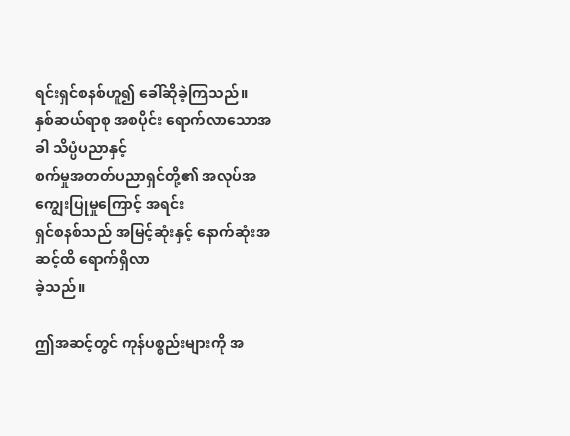ရင်းရှင်စနစ်ဟူ၍ ခေါ်ဆိုခဲ့ကြသည်။
နှစ်ဆယ်ရာစု အစပိုင်း ရောက်လာသောအခါ သိပ္ပံပညာနှင့်
စက်မှုအတတ်ပညာရှင်တို့၏ အလုပ်အကျွေးပြုမှုကြောင့် အရင်း
ရှင်စနစ်သည် အမြင့်ဆုံးနှင့် နောက်ဆုံးအဆင့်ထိ ရောက်ရှိလာ
ခဲ့သည်။

ဤအဆင့်တွင် ကုန်ပစ္စည်းများကို အ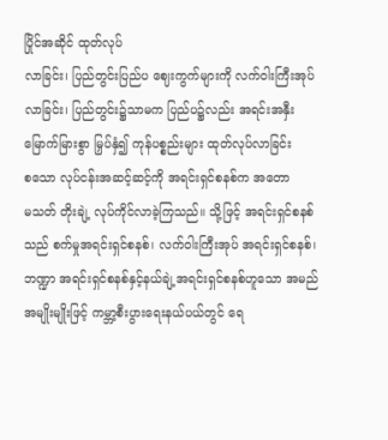ပြိုင်အဆိုင် ထုတ်လုပ်
လာခြင်း၊ ပြည်တွင်းပြည်ပ ဈေးကွက်များကို လက်ဝါးကြီးအုပ်
လာခြင်း၊ ပြည်တွင်း၌သာမက ပြည်ပ၌လည်း အရင်းအနှီး
မြောက်မြားစွာ မြှပ်နှံ၍ ကုန်ပစ္စည်းများ ထုတ်လုပ်လာခြင်း
စသော လုပ်ငန်းအဆင့်ဆင့်ကို အရင်းရှင်စနစ်က အတော
မသတ် တိုးချဲ့ လုပ်ကိုင်လာခဲ့ကြသည်။ သို့ဖြင့် အရင်းရှင်စနစ်
သည် စက်မှုအရင်းရှင်စနစ်၊ လက်ဝါးကြီးအုပ် အရင်းရှင်စနစ်၊
ဘဏ္ဍာ အရင်းရှင်စနစ်နှင့်နယ်ချဲ့အရင်းရှင်စနစ်ဟူသော အမည်
အမျိုးမျိုးဖြင့် ကမ္ဘာ့စီးပွားရေးနယ်ပယ်တွင် ရေ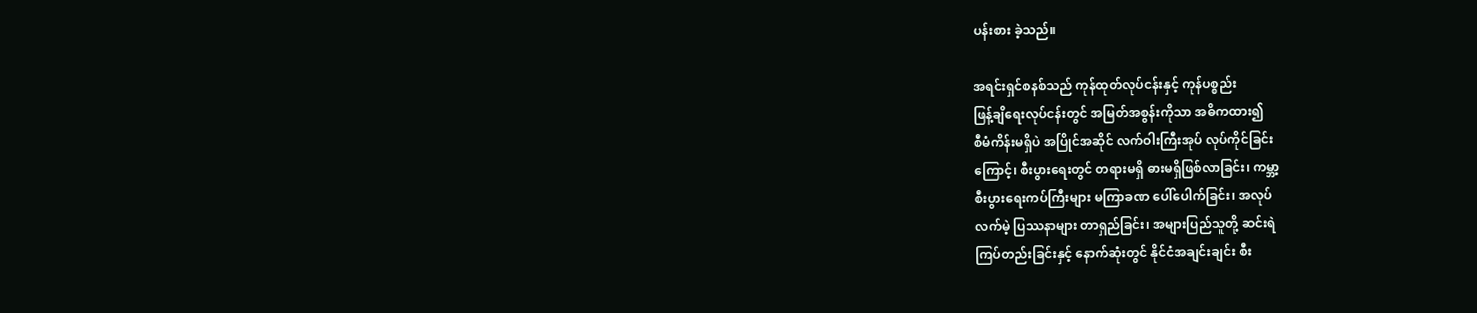ပန်းစား ခဲ့သည်။

အရင်းရှင်စနစ်သည် ကုန်ထုတ်လုပ်ငန်းနှင့် ကုန်ပစ္စည်း
ဖြန့်ချိရေးလုပ်ငန်းတွင် အမြတ်အစွန်းကိုသာ အဓိကထား၍
စီမံကိန်းမရှိပဲ အပြိုင်အဆိုင် လက်ဝါးကြီးအုပ် လုပ်ကိုင်ခြင်း
ကြောင့်၊ စီးပွားရေးတွင် တရားမရှိ ဓားမရှိဖြစ်လာခြင်း၊ ကမ္ဘာ့
စီးပွားရေးကပ်ကြီးများ မကြာခဏ ပေါ်ပေါက်ခြင်း၊ အလုပ်
လက်မဲ့ ပြဿနာများ တာရှည်ခြင်း၊ အများပြည်သူတို့ ဆင်းရဲ
ကြပ်တည်းခြင်းနှင့် နောက်ဆုံးတွင် နိုင်ငံအချင်းချင်း စီး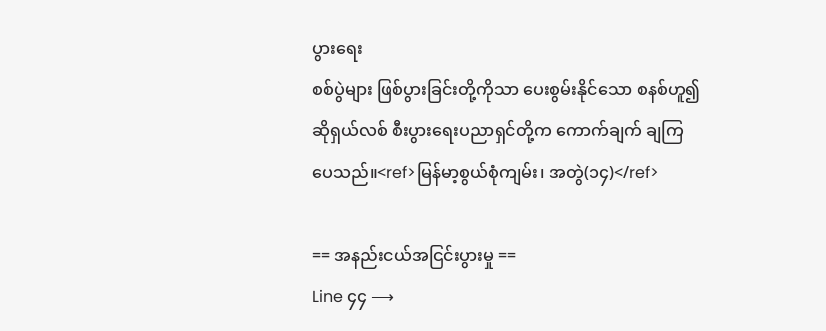ပွားရေး
စစ်ပွဲများ ဖြစ်ပွားခြင်းတို့ကိုသာ ပေးစွမ်းနိုင်သော စနစ်ဟူ၍
ဆိုရှယ်လစ် စီးပွားရေးပညာရှင်တို့က ကောက်ချက် ချကြ
ပေသည်။<ref>မြန်မာ့စွယ်စုံကျမ်း၊ အတွဲ(၁၄)</ref>

== အနည်းငယ်အငြင်းပွားမှု ==
Line ၄၄ ⟶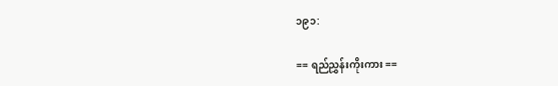၁၉၁:

== ရည်ညွှန်းကိုးကား ==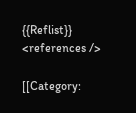{{Reflist}}
<references />

[[Category: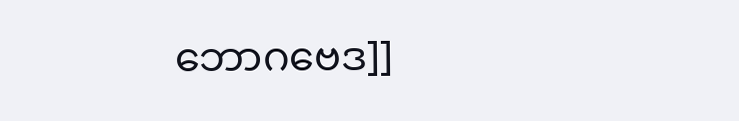ဘောဂဗေဒ]]